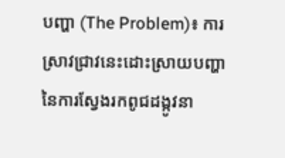បញ្ហា (The Problem)៖ ការស្រាវជ្រាវនេះដោះស្រាយបញ្ហានៃការស្វែងរកពូជដង្កូវនា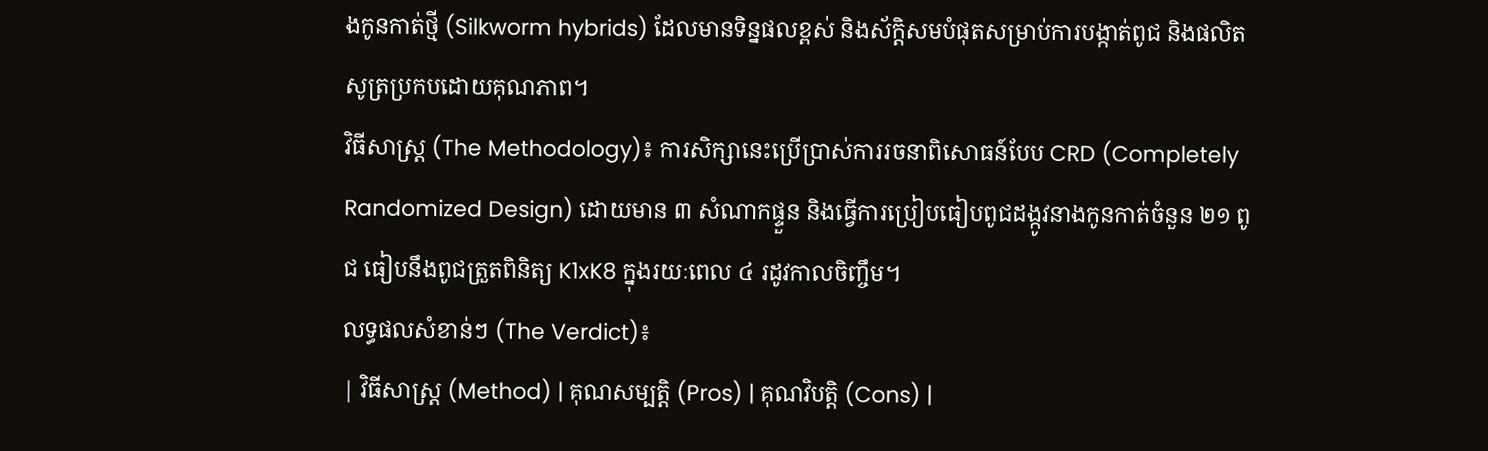ងកូនកាត់ថ្មី (Silkworm hybrids) ដែលមានទិន្នផលខ្ពស់ និងស័ក្តិសមបំផុតសម្រាប់ការបង្កាត់ពូជ និងផលិតសូត្រប្រកបដោយគុណភាព។
វិធីសាស្ត្រ (The Methodology)៖ ការសិក្សានេះប្រើប្រាស់ការរចនាពិសោធន៍បែប CRD (Completely Randomized Design) ដោយមាន ៣ សំណាកផ្ទួន និងធ្វើការប្រៀបធៀបពូជដង្កូវនាងកូនកាត់ចំនួន ២១ ពូជ ធៀបនឹងពូជត្រួតពិនិត្យ K1xK8 ក្នុងរយៈពេល ៤ រដូវកាលចិញ្ចឹម។
លទ្ធផលសំខាន់ៗ (The Verdict)៖
| វិធីសាស្ត្រ (Method) | គុណសម្បត្តិ (Pros) | គុណវិបត្តិ (Cons) |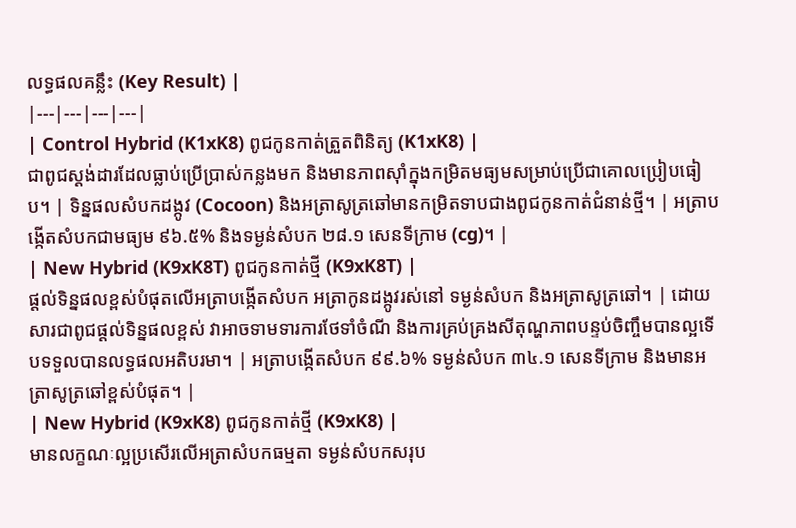លទ្ធផលគន្លឹះ (Key Result) |
|---|---|---|---|
| Control Hybrid (K1xK8) ពូជកូនកាត់ត្រួតពិនិត្យ (K1xK8) |
ជាពូជស្តង់ដារដែលធ្លាប់ប្រើប្រាស់កន្លងមក និងមានភាពស៊ាំក្នុងកម្រិតមធ្យមសម្រាប់ប្រើជាគោលប្រៀបធៀប។ | ទិន្នផលសំបកដង្កូវ (Cocoon) និងអត្រាសូត្រឆៅមានកម្រិតទាបជាងពូជកូនកាត់ជំនាន់ថ្មី។ | អត្រាបង្កើតសំបកជាមធ្យម ៩៦.៥% និងទម្ងន់សំបក ២៨.១ សេនទីក្រាម (cg)។ |
| New Hybrid (K9xK8T) ពូជកូនកាត់ថ្មី (K9xK8T) |
ផ្តល់ទិន្នផលខ្ពស់បំផុតលើអត្រាបង្កើតសំបក អត្រាកូនដង្កូវរស់នៅ ទម្ងន់សំបក និងអត្រាសូត្រឆៅ។ | ដោយសារជាពូជផ្តល់ទិន្នផលខ្ពស់ វាអាចទាមទារការថែទាំចំណី និងការគ្រប់គ្រងសីតុណ្ហភាពបន្ទប់ចិញ្ចឹមបានល្អទើបទទួលបានលទ្ធផលអតិបរមា។ | អត្រាបង្កើតសំបក ៩៩.៦% ទម្ងន់សំបក ៣៤.១ សេនទីក្រាម និងមានអត្រាសូត្រឆៅខ្ពស់បំផុត។ |
| New Hybrid (K9xK8) ពូជកូនកាត់ថ្មី (K9xK8) |
មានលក្ខណៈល្អប្រសើរលើអត្រាសំបកធម្មតា ទម្ងន់សំបកសរុប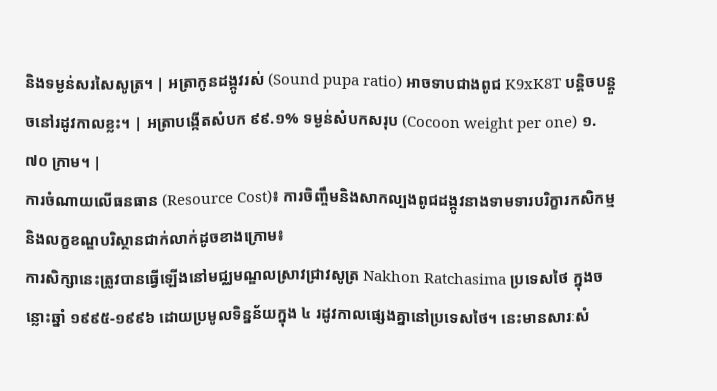និងទម្ងន់សរសៃសូត្រ។ | អត្រាកូនដង្កូវរស់ (Sound pupa ratio) អាចទាបជាងពូជ K9xK8T បន្តិចបន្តួចនៅរដូវកាលខ្លះ។ | អត្រាបង្កើតសំបក ៩៩.១% ទម្ងន់សំបកសរុប (Cocoon weight per one) ១.៧០ ក្រាម។ |
ការចំណាយលើធនធាន (Resource Cost)៖ ការចិញ្ចឹមនិងសាកល្បងពូជដង្កូវនាងទាមទារបរិក្ខារកសិកម្ម និងលក្ខខណ្ឌបរិស្ថានជាក់លាក់ដូចខាងក្រោម៖
ការសិក្សានេះត្រូវបានធ្វើឡើងនៅមជ្ឈមណ្ឌលស្រាវជ្រាវសូត្រ Nakhon Ratchasima ប្រទេសថៃ ក្នុងចន្លោះឆ្នាំ ១៩៩៥-១៩៩៦ ដោយប្រមូលទិន្នន័យក្នុង ៤ រដូវកាលផ្សេងគ្នានៅប្រទេសថៃ។ នេះមានសារៈសំ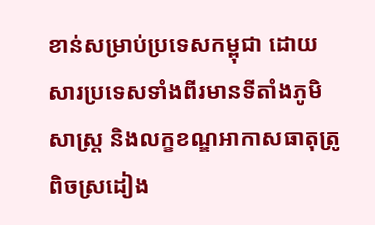ខាន់សម្រាប់ប្រទេសកម្ពុជា ដោយសារប្រទេសទាំងពីរមានទីតាំងភូមិសាស្ត្រ និងលក្ខខណ្ឌអាកាសធាតុត្រូពិចស្រដៀង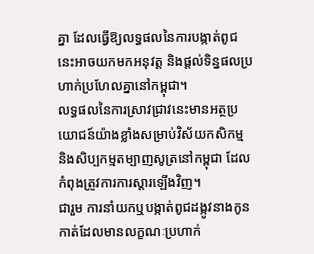គ្នា ដែលធ្វើឱ្យលទ្ធផលនៃការបង្កាត់ពូជនេះអាចយកមកអនុវត្ត និងផ្តល់ទិន្នផលប្រហាក់ប្រហែលគ្នានៅកម្ពុជា។
លទ្ធផលនៃការស្រាវជ្រាវនេះមានអត្ថប្រយោជន៍យ៉ាងខ្លាំងសម្រាប់វិស័យកសិកម្ម និងសិប្បកម្មតម្បាញសូត្រនៅកម្ពុជា ដែលកំពុងត្រូវការការស្តារឡើងវិញ។
ជារួម ការនាំយកឬបង្កាត់ពូជដង្កូវនាងកូនកាត់ដែលមានលក្ខណៈប្រហាក់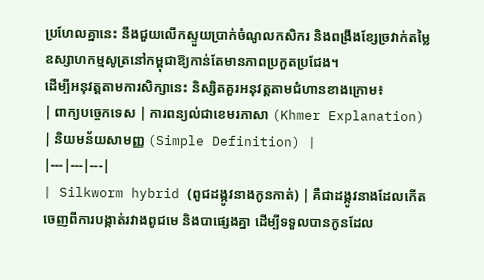ប្រហែលគ្នានេះ នឹងជួយលើកស្ទួយប្រាក់ចំណូលកសិករ និងពង្រឹងខ្សែច្រវាក់តម្លៃឧស្សាហកម្មសូត្រនៅកម្ពុជាឱ្យកាន់តែមានភាពប្រកួតប្រជែង។
ដើម្បីអនុវត្តតាមការសិក្សានេះ និស្សិតគួរអនុវត្តតាមជំហានខាងក្រោម៖
| ពាក្យបច្ចេកទេស | ការពន្យល់ជាខេមរភាសា (Khmer Explanation) | និយមន័យសាមញ្ញ (Simple Definition) |
|---|---|---|
| Silkworm hybrid (ពូជដង្កូវនាងកូនកាត់) | គឺជាដង្កូវនាងដែលកើតចេញពីការបង្កាត់រវាងពូជមេ និងបាផ្សេងគ្នា ដើម្បីទទួលបានកូនដែល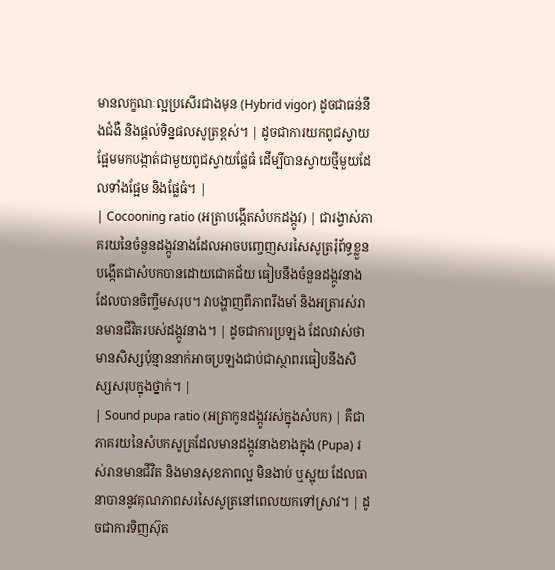មានលក្ខណៈល្អប្រសើរជាងមុន (Hybrid vigor) ដូចជាធន់នឹងជំងឺ និងផ្តល់ទិន្នផលសូត្រខ្ពស់។ | ដូចជាការយកពូជស្វាយផ្អែមមកបង្កាត់ជាមួយពូជស្វាយផ្លែធំ ដើម្បីបានស្វាយថ្មីមួយដែលទាំងផ្អែម និងផ្លែធំ។ |
| Cocooning ratio (អត្រាបង្កើតសំបកដង្កូវ) | ជារង្វាស់ភាគរយនៃចំនួនដង្កូវនាងដែលអាចបញ្ចេញសរសៃសូត្ររុំព័ទ្ធខ្លួនបង្កើតជាសំបកបានដោយជោគជ័យ ធៀបនឹងចំនួនដង្កូវនាងដែលបានចិញ្ចឹមសរុប។ វាបង្ហាញពីភាពរឹងមាំ និងអត្រារស់រានមានជីវិតរបស់ដង្កូវនាង។ | ដូចជាការប្រឡង ដែលវាស់ថាមានសិស្សប៉ុន្មាននាក់អាចប្រឡងជាប់ជាស្ថាពរធៀបនឹងសិស្សសរុបក្នុងថ្នាក់។ |
| Sound pupa ratio (អត្រាកូនដង្កូវរស់ក្នុងសំបក) | គឺជាភាគរយនៃសំបកសូត្រដែលមានដង្កូវនាងខាងក្នុង (Pupa) រស់រានមានជីវិត និងមានសុខភាពល្អ មិនងាប់ ឬស្អុយ ដែលធានាបាននូវគុណភាពសរសៃសូត្រនៅពេលយកទៅស្រាវ។ | ដូចជាការទិញស៊ុត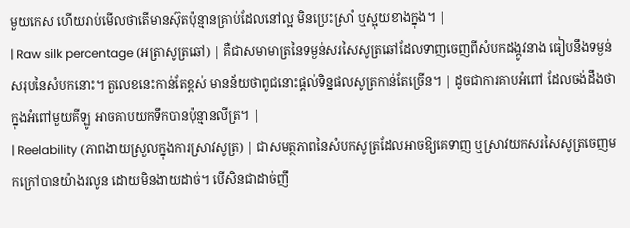មួយកេស ហើយរាប់មើលថាតើមានស៊ុតប៉ុន្មានគ្រាប់ដែលនៅល្អ មិនប្រេះស្រាំ ឬស្អុយខាងក្នុង។ |
| Raw silk percentage (អត្រាសូត្រឆៅ) | គឺជាសមាមាត្រនៃទម្ងន់សរសៃសូត្រឆៅដែលទាញចេញពីសំបកដង្កូវនាង ធៀបនឹងទម្ងន់សរុបនៃសំបកនោះ។ តួលេខនេះកាន់តែខ្ពស់ មានន័យថាពូជនោះផ្តល់ទិន្នផលសូត្រកាន់តែច្រើន។ | ដូចជាការគាបអំពៅ ដែលចង់ដឹងថាក្នុងអំពៅមួយគីឡូ អាចគាបយកទឹកបានប៉ុន្មានលីត្រ។ |
| Reelability (ភាពងាយស្រួលក្នុងការស្រាវសូត្រ) | ជាសមត្ថភាពនៃសំបកសូត្រដែលអាចឱ្យគេទាញ ឬស្រាវយកសរសៃសូត្រចេញមកក្រៅបានយ៉ាងរលូន ដោយមិនងាយដាច់។ បើសិនជាដាច់ញឹ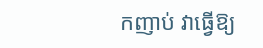កញាប់ វាធ្វើឱ្យ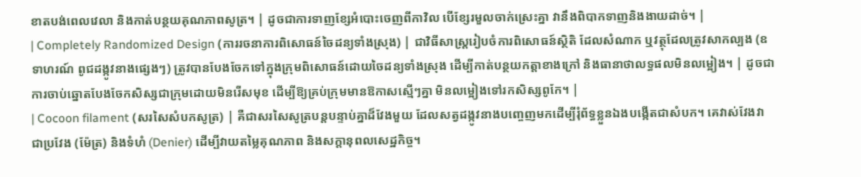ខាតបង់ពេលវេលា និងកាត់បន្ថយគុណភាពសូត្រ។ | ដូចជាការទាញខ្សែអំបោះចេញពីកាវិល បើខ្សែរមួលចាក់ស្រេះគ្នា វានឹងពិបាកទាញនិងងាយដាច់។ |
| Completely Randomized Design (ការរចនាការពិសោធន៍ចៃដន្យទាំងស្រុង) | ជាវិធីសាស្ត្ររៀបចំការពិសោធន៍ស្ថិតិ ដែលសំណាក ឬវត្ថុដែលត្រូវសាកល្បង (ឧទាហរណ៍ ពូជដង្កូវនាងផ្សេងៗ) ត្រូវបានបែងចែកទៅក្នុងក្រុមពិសោធន៍ដោយចៃដន្យទាំងស្រុង ដើម្បីកាត់បន្ថយកត្តាខាងក្រៅ និងធានាថាលទ្ធផលមិនលម្អៀង។ | ដូចជាការចាប់ឆ្នោតបែងចែកសិស្សជាក្រុមដោយមិនរើសមុខ ដើម្បីឱ្យគ្រប់ក្រុមមានឱកាសស្មើៗគ្នា មិនលម្អៀងទៅរកសិស្សពូកែ។ |
| Cocoon filament (សរសៃសំបកសូត្រ) | គឺជាសរសៃសូត្របន្តបន្ទាប់គ្នាដ៏វែងមួយ ដែលសត្វដង្កូវនាងបញ្ចេញមកដើម្បីរុំព័ទ្ធខ្លួនឯងបង្កើតជាសំបក។ គេវាស់វែងវាជាប្រវែង (ម៉ែត្រ) និងទំហំ (Denier) ដើម្បីវាយតម្លៃគុណភាព និងសក្តានុពលសេដ្ឋកិច្ច។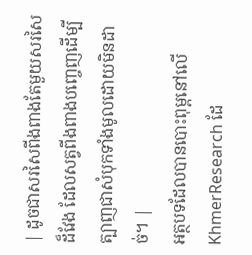| ដូចជាសរសៃពីងពាងតែមួយសរសៃដ៏វែង ដែលសត្វពីងពាងបញ្ចេញដើម្បីត្បាញជាសំបុកទាំងមូលដោយមិនដាច់។ |
អត្ថបទដែលបានបោះពុម្ពនៅលើ KhmerResearch ដែ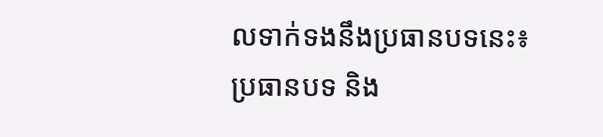លទាក់ទងនឹងប្រធានបទនេះ៖
ប្រធានបទ និង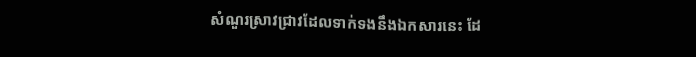សំណួរស្រាវជ្រាវដែលទាក់ទងនឹងឯកសារនេះ ដែ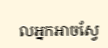លអ្នកអាចស្វែ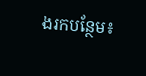ងរកបន្ថែម៖